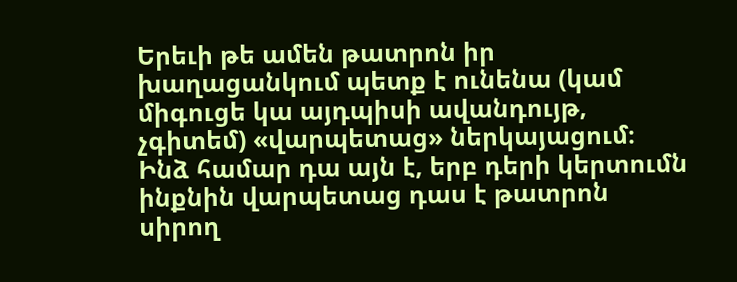Երեւի թե ամեն թատրոն իր խաղացանկում պետք է ունենա (կամ միգուցե կա այդպիսի ավանդույթ, չգիտեմ) «վարպետաց» ներկայացում։ Ինձ համար դա այն է, երբ դերի կերտումն ինքնին վարպետաց դաս է թատրոն սիրող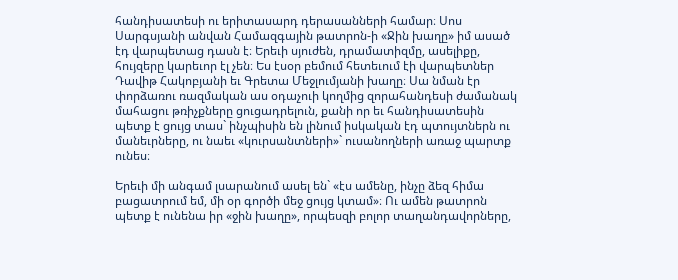հանդիսատեսի ու երիտասարդ դերասանների համար։ Սոս Սարգսյանի անվան Համազգային թատրոն-ի «Ջին խաղը» իմ ասած էդ վարպետաց դասն է։ Երեւի սյուժեն, դրամատիզմը, ասելիքը, հույզերը կարեւոր էլ չեն։ Ես էսօր բեմում հետեւում էի վարպետներ Դավիթ Հակոբյանի եւ Գրետա Մեջլումյանի խաղը։ Սա նման էր փորձառու ռազմական աս օդաչուի կողմից զորահանդեսի ժամանակ մահացու թռիչքները ցուցադրելուն, քանի որ եւ հանդիսատեսին պետք է ցույց տաս` ինչպիսին են լինում իսկական էդ պտույտներն ու մանեւրները, ու նաեւ «կուրսանտների»` ուսանողների առաջ պարտք ունես։

Երեւի մի անգամ լսարանում ասել են` «էս ամենը, ինչը ձեզ հիմա բացատրում եմ, մի օր գործի մեջ ցույց կտամ»։ Ու ամեն թատրոն պետք է ունենա իր «ջին խաղը», որպեսզի բոլոր տաղանդավորները,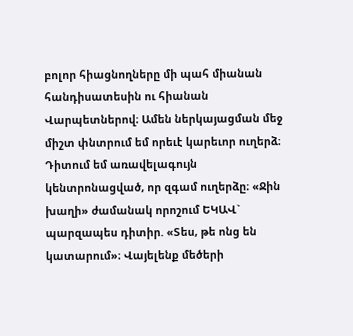բոլոր հիացնողները մի պահ միանան հանդիսատեսին ու հիանան Վարպետներով։ Ամեն ներկայացման մեջ միշտ փնտրում եմ որեւէ կարեւոր ուղերձ։ Դիտում եմ առավելագույն կենտրոնացված, որ զգամ ուղերձը։ «Ջին խաղի» ժամանակ որոշում ԵԿԱՎ` պարզապես դիտիր. «Տես, թե ոնց են կատարում»։ Վայելենք մեծերի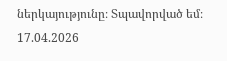ներկայությունը։ Տպավորված եմ։
17.04.2026